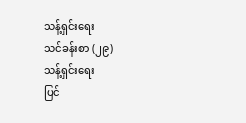သန့်ရှင်းရေး
သင်ခန်းစာ (၂၉)
သန့်ရှင်းရေး
ပြင်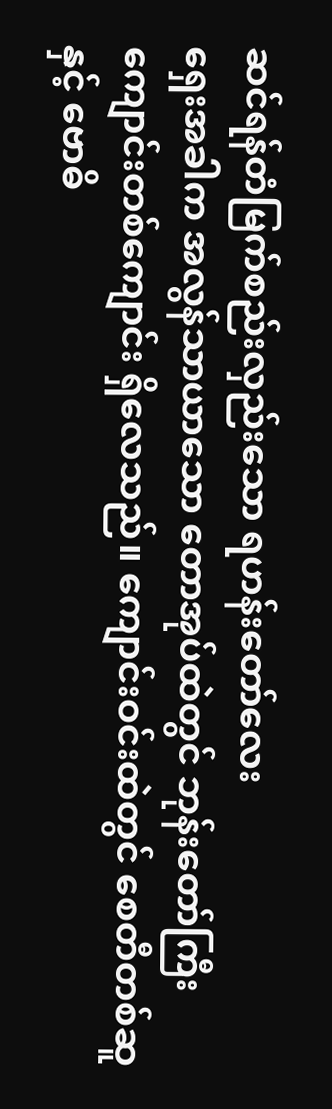ဆင်ရန်တံမြက်စည်းလှည်းသော ရဟန်းတော်လေး
ရှေးအခါက အလွန်သာယာသော တောအုပ်ထဲတွင် ဘုန်းတော်ကြီးကျောင်းတစ်ကျောင်း ရှိလေသည်။ ကျောင်းဝင်းထဲတွင် စေတီတစ်ဆူနှင့် ဗောဓိ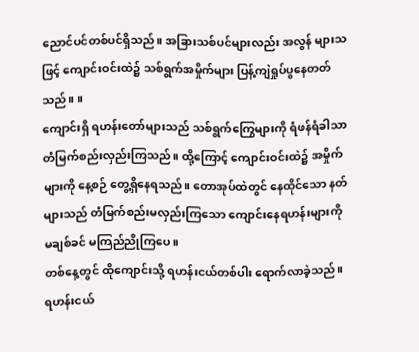ညောင်ပင်တစ်ပင်ရှိသည်။ အခြားသစ်ပင်များလည်း အလွန် များသဖြင့် ကျောင်းဝင်းထဲ၌ သစ်ရွက်အမှိုက်များ ပြန့်ကျဲရှုပ်ပွနေတတ်သည်။ ။
ကျောင်းရှိ ရဟန်းတော်များသည် သစ်ရွက်ကြွေများကို ရံဖန်ရံခါသာ တံမြက်စည်းလှည်းကြသည်။ ထို့ကြောင့် ကျောင်းဝင်းထဲ၌ အမှိုက်များကို နေ့စဉ် တွေ့ရှိနေရသည်။ တောအုပ်ထဲတွင် နေထိုင်သော နတ် များသည် တံမြက်စည်းမလှည်းကြသော ကျောင်းနေရဟန်းများကို မချစ်ခင် မကြည်ညိုကြပေ။
တစ်နေ့တွင် ထိုကျောင်းသို့ ရဟန်းငယ်တစ်ပါး ရောက်လာခဲ့သည်။ ရဟန်းငယ်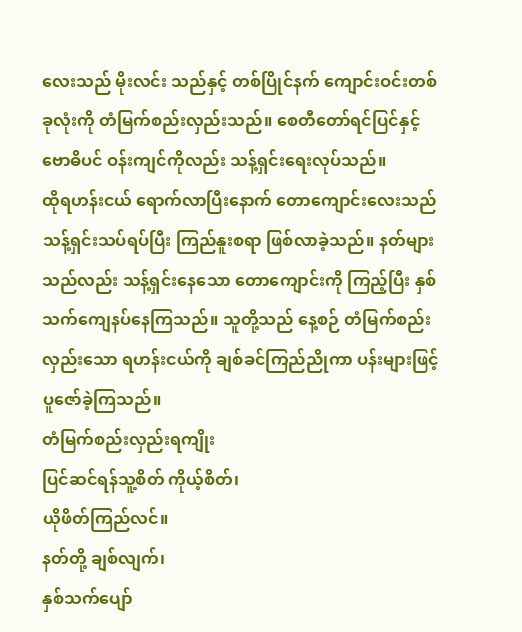လေးသည် မိုးလင်း သည်နှင့် တစ်ပြိုင်နက် ကျောင်းဝင်းတစ်ခုလုံးကို တံမြက်စည်းလှည်းသည်။ စေတီတော်ရင်ပြင်နှင့် ဗောဓိပင် ဝန်းကျင်ကိုလည်း သန့်ရှင်းရေးလုပ်သည်။
ထိုရဟန်းငယ် ရောက်လာပြီးနောက် တောကျောင်းလေးသည် သန့်ရှင်းသပ်ရပ်ပြီး ကြည်နူးစရာ ဖြစ်လာခဲ့သည်။ နတ်များသည်လည်း သန့်ရှင်းနေသော တောကျောင်းကို ကြည့်ပြီး နှစ်သက်ကျေနပ်နေကြသည်။ သူတို့သည် နေ့စဉ် တံမြက်စည်းလှည်းသော ရဟန်းငယ်ကို ချစ်ခင်ကြည်ညိုကာ ပန်းများဖြင့် ပူဇော်ခဲ့ကြသည်။
တံမြက်စည်းလှည်းရကျိုး
ပြင်ဆင်ရန်သူ့စိတ် ကိုယ့်စိတ်၊
ယိုဖိတ်ကြည်လင်။
နတ်တို့ ချစ်လျက်၊
နှစ်သက်ပျော်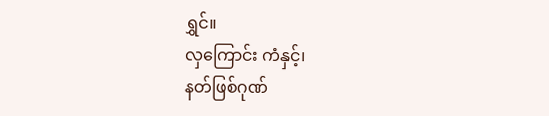ရွှင်။
လှကြောင်း ကံနှင့်၊
နတ်ဖြစ်ဂုဏ်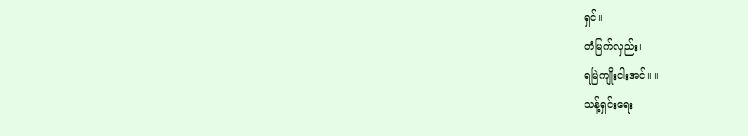ရှင်။
တံမြက်လှည်း၊
ရမြဲကျိုးငါးအင်။ ။
သန့်ရှင်းရေး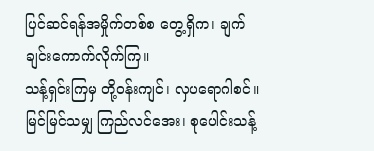ပြင်ဆင်ရန်အမှိုက်တစ်စ တွေ့ရှိက၊ ချက်ချင်းကောက်လိုက်ကြ။
သန့်ရှင်းကြမှ တို့ဝန်းကျင်၊ လှပရောဂါစင်။
မြင်မြင်သမျှ ကြည်လင်အေး၊ စုပေါင်းသန့်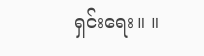ရှင်းရေး။ ။